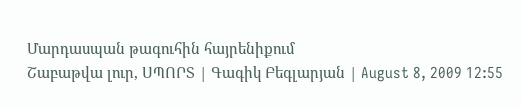Մարդասպան թագուհին հայրենիքում
Շաբաթվա լուր, ՍՊՈՐՏ | Գագիկ Բեգլարյան | August 8, 2009 12:55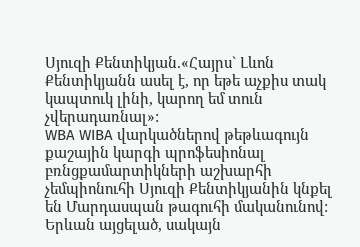Սյուզի Քենտիկյան.«Հայրս` Լևոն Քենտիկյանն ասել է, որ եթե աչքիս տակ կապտուկ լինի, կարող եմ տուն չվերադառնալ»:
WBA WIBA վարկածներով թեթևագույն քաշային կարգի պրոֆեսիոնալ բռնցքամարտիկների աշխարհի չեմպիոնուհի Սյուզի Քենտիկյանին կնքել են Մարդասպան թագուհի մականունով: Երևան այցելած, սակայն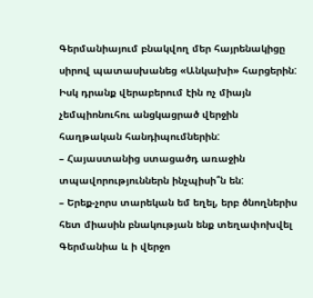Գերմանիայում բնակվող մեր հայրենակիցը սիրով պատասխանեց «Անկախի» հարցերին: Իսկ դրանք վերաբերում էին ոչ միայն չեմպիոնուհու անցկացրած վերջին հաղթական հանդիպումներին:
– Հայաստանից ստացածդ առաջին տպավորություններն ինչպիսի՞ն են:
– Երեք-չորս տարեկան եմ եղել, երբ ծնողներիս հետ միասին բնակության ենք տեղափոխվել Գերմանիա և ի վերջո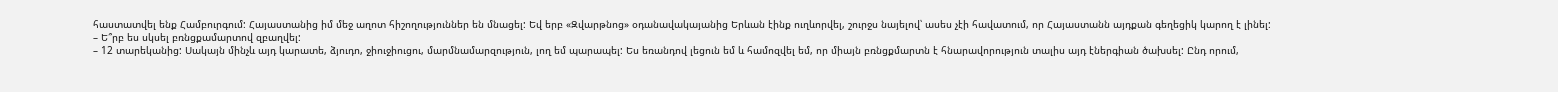հաստատվել ենք Համբուրգում: Հայաստանից իմ մեջ աղոտ հիշողություններ են մնացել: Եվ երբ «Զվարթնոց» օդանավակայանից Երևան էինք ուղևորվել, շուրջս նայելով՝ ասես չէի հավատում, որ Հայաստանն այդքան գեղեցիկ կարող է լինել:
– Ե՞րբ ես սկսել բռնցքամարտով զբաղվել:
– 12 տարեկանից: Սակայն մինչև այդ կարատե, ձյուդո, ջիուջիուցու, մարմնամարզություն, լող եմ պարապել: Ես եռանդով լեցուն եմ և համոզվել եմ, որ միայն բռնցքմարտն է հնարավորություն տալիս այդ էներգիան ծախսել: Ընդ որում,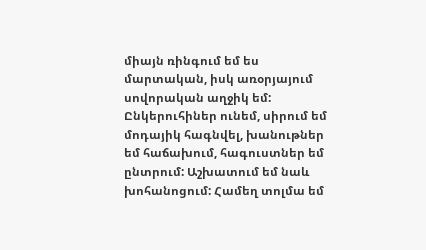միայն ռինգում եմ ես մարտական, իսկ առօրյայում սովորական աղջիկ եմ: Ընկերուհիներ ունեմ, սիրում եմ մոդայիկ հագնվել, խանութներ եմ հաճախում, հագուստներ եմ ընտրում: Աշխատում եմ նաև խոհանոցում: Համեղ տոլմա եմ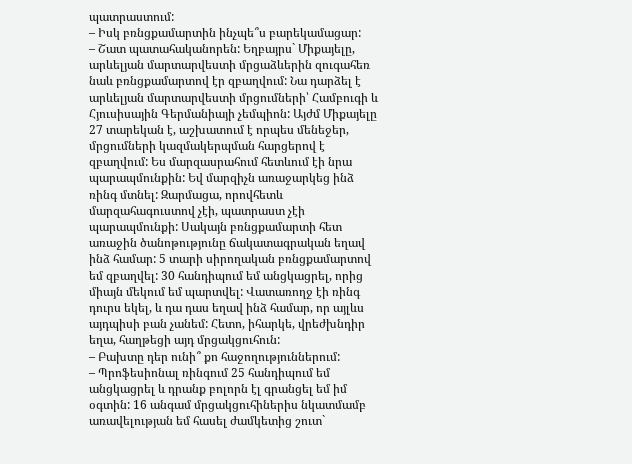պատրաստում:
– Իսկ բռնցքամարտին ինչպե՞ս բարեկամացար:
– Շատ պատահականորեն: Եղբայրս` Միքայելը, արևելյան մարտարվեստի մրցաձևերին զուգահեռ նաև բռնցքամարտով էր զբաղվում: Նա դարձել է արևելյան մարտարվեստի մրցումների՝ Համբուգի և Հյուսիսային Գերմանիայի չեմպիոն: Այժմ Միքայելը 27 տարեկան է, աշխատում է որպես մենեջեր, մրցումների կազմակերպման հարցերով է զբաղվում: Ես մարզասրահում հետևում էի նրա պարապմունքին: Եվ մարզիչն առաջարկեց ինձ ռինգ մտնել: Զարմացա, որովհետև մարզահագուստով չէի, պատրաստ չէի պարապմունքի: Սակայն բռնցքամարտի հետ առաջին ծանոթությունը ճակատագրական եղավ ինձ համար: 5 տարի սիրողական բռնցքամարտով եմ զբաղվել: 30 հանդիպում եմ անցկացրել, որից միայն մեկում եմ պարտվել: Վատառողջ էի ռինգ դուրս եկել, և դա դաս եղավ ինձ համար, որ այլևս այդպիսի բան չանեմ: Հետո, իհարկե, վրեժխնդիր եղա, հաղթեցի այդ մրցակցուհուն:
– Բախտը դեր ունի՞ քո հաջողություններում:
– Պրոֆեսիոնալ ռինգում 25 հանդիպում եմ անցկացրել և դրանք բոլորն էլ գրանցել եմ իմ օգտին: 16 անգամ մրցակցուհիներիս նկատմամբ առավելության եմ հասել ժամկետից շուտ`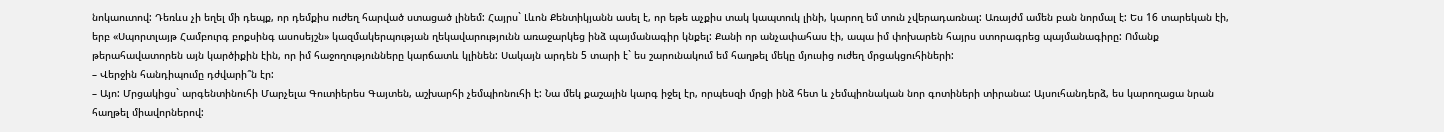նոկաուտով: Դեռևս չի եղել մի դեպք, որ դեմքիս ուժեղ հարված ստացած լինեմ: Հայրս` Լևոն Քենտիկյանն ասել է, որ եթե աչքիս տակ կապտուկ լինի, կարող եմ տուն չվերադառնալ: Առայժմ ամեն բան նորմալ է: Ես 16 տարեկան էի, երբ «Սպորտլայթ Համբուրգ բոքսինգ ասոսեյշն» կազմակերպության ղեկավարությունն առաջարկեց ինձ պայմանագիր կնքել: Քանի որ անչափահաս էի, ապա իմ փոխարեն հայրս ստորագրեց պայմանագիրը: Ոմանք թերահավատորեն այն կարծիքին էին, որ իմ հաջողությունները կարճատև կլինեն: Սակայն արդեն 5 տարի է` ես շարունակում եմ հաղթել մեկը մյուսից ուժեղ մրցակցուհիների:
– Վերջին հանդիպումը դժվարի՞ն էր:
– Այո: Մրցակիցս` արգենտինուհի Մարչելա Գուտիերես Գայտեն, աշխարհի չեմպիոնուհի է: Նա մեկ քաշային կարգ իջել էր, որպեսզի մրցի ինձ հետ և չեմպիոնական նոր գոտիների տիրանա: Այսուհանդերձ, ես կարողացա նրան հաղթել միավորներով: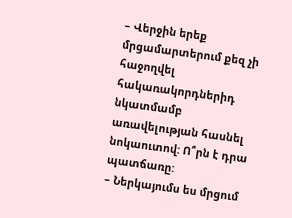– Վերջին երեք մրցամարտերում քեզ չի հաջողվել հակառակորդներիդ նկատմամբ առավելության հասնել նոկաուտով: Ո՞րն է դրա պատճառը:
– Ներկայումս ես մրցում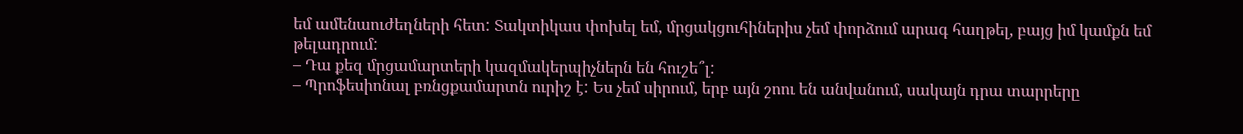եմ ամենաուժեղների հետ: Տակտիկաս փոխել եմ, մրցակցուհիներիս չեմ փորձում արագ հաղթել, բայց իմ կամքն եմ թելադրում:
– Դա քեզ մրցամարտերի կազմակերպիչներն են հուշե՞լ:
– Պրոֆեսիոնալ բռնցքամարտն ուրիշ է: Ես չեմ սիրում, երբ այն շոու են անվանում, սակայն դրա տարրերը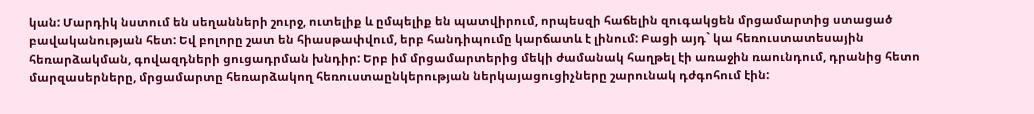կան: Մարդիկ նստում են սեղանների շուրջ, ուտելիք և ըմպելիք են պատվիրում, որպեսզի հաճելին զուգակցեն մրցամարտից ստացած բավականության հետ: Եվ բոլորը շատ են հիասթափվում, երբ հանդիպումը կարճատև է լինում: Բացի այդ` կա հեռուստատեսային հեռարձակման, գովազդների ցուցադրման խնդիր: Երբ իմ մրցամարտերից մեկի ժամանակ հաղթել էի առաջին ռաունդում, դրանից հետո մարզասերները, մրցամարտը հեռարձակող հեռուստաընկերության ներկայացուցիչները շարունակ դժգոհում էին: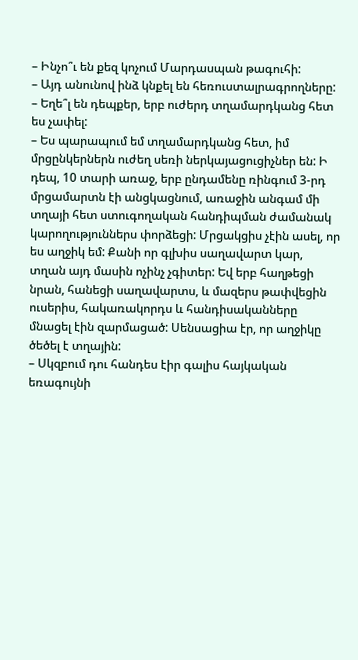– Ինչո՞ւ են քեզ կոչում Մարդասպան թագուհի:
– Այդ անունով ինձ կնքել են հեռուստալրագրողները:
– Եղե՞լ են դեպքեր, երբ ուժերդ տղամարդկանց հետ ես չափել:
– Ես պարապում եմ տղամարդկանց հետ, իմ մրցընկերներն ուժեղ սեռի ներկայացուցիչներ են: Ի դեպ, 10 տարի առաջ, երբ ընդամենը ռինգում 3-րդ մրցամարտն էի անցկացնում, առաջին անգամ մի տղայի հետ ստուգողական հանդիպման ժամանակ կարողություններս փորձեցի: Մրցակցիս չէին ասել, որ ես աղջիկ եմ: Քանի որ գլխիս սաղավարտ կար, տղան այդ մասին ոչինչ չգիտեր: Եվ երբ հաղթեցի նրան, հանեցի սաղավարտս, և մազերս թափվեցին ուսերիս, հակառակորդս և հանդիսականները մնացել էին զարմացած: Սենսացիա էր, որ աղջիկը ծեծել է տղային:
– Սկզբում դու հանդես էիր գալիս հայկական եռագույնի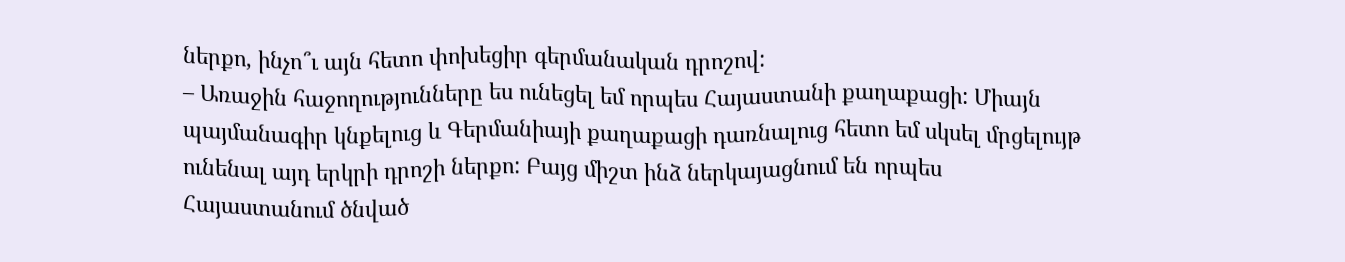ներքո, ինչո՞ւ այն հետո փոխեցիր գերմանական դրոշով:
– Առաջին հաջողությունները ես ունեցել եմ որպես Հայաստանի քաղաքացի: Միայն պայմանագիր կնքելուց և Գերմանիայի քաղաքացի դառնալուց հետո եմ սկսել մրցելույթ ունենալ այդ երկրի դրոշի ներքո: Բայց միշտ ինձ ներկայացնում են որպես Հայաստանում ծնված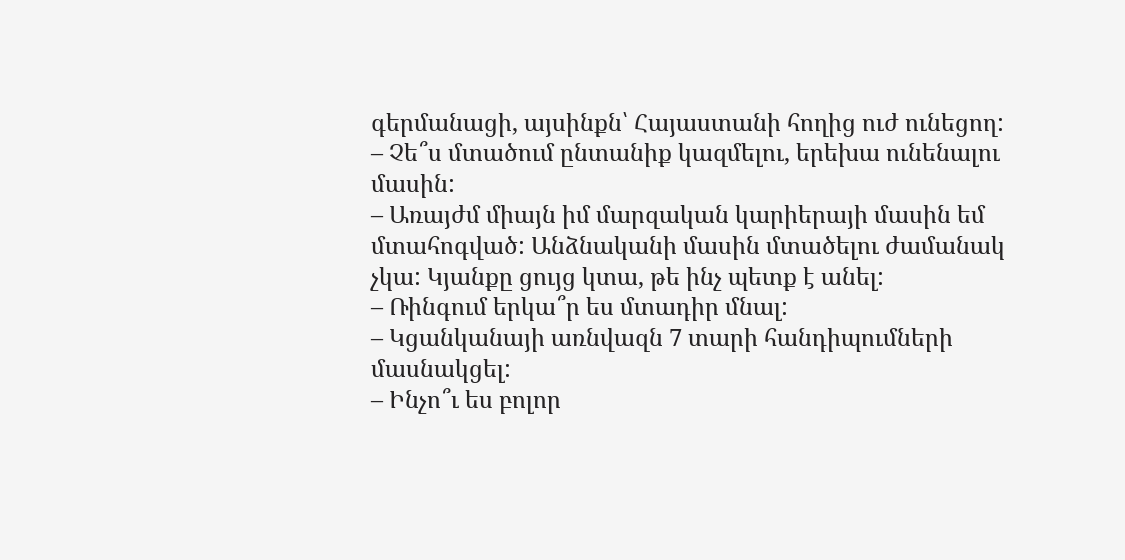գերմանացի, այսինքն՝ Հայաստանի հողից ուժ ունեցող:
– Չե՞ս մտածում ընտանիք կազմելու, երեխա ունենալու մասին:
– Առայժմ միայն իմ մարզական կարիերայի մասին եմ մտահոգված: Անձնականի մասին մտածելու ժամանակ չկա: Կյանքը ցույց կտա, թե ինչ պետք է անել:
– Ռինգում երկա՞ր ես մտադիր մնալ:
– Կցանկանայի առնվազն 7 տարի հանդիպումների մասնակցել:
– Ինչո՞ւ ես բոլոր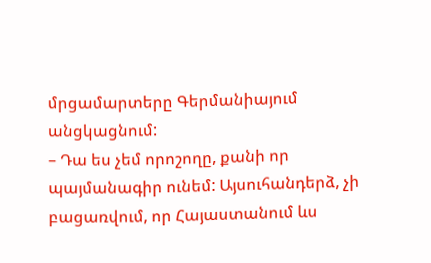մրցամարտերը Գերմանիայում անցկացնում:
– Դա ես չեմ որոշողը, քանի որ պայմանագիր ունեմ: Այսուհանդերձ, չի բացառվում, որ Հայաստանում ևս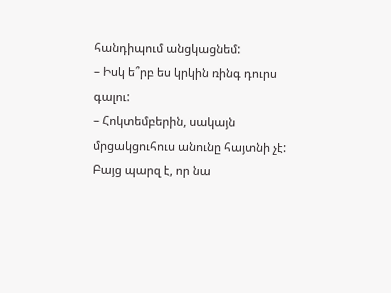հանդիպում անցկացնեմ:
– Իսկ ե՞րբ ես կրկին ռինգ դուրս գալու:
– Հոկտեմբերին, սակայն մրցակցուհուս անունը հայտնի չէ: Բայց պարզ է, որ նա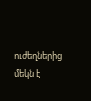ուժեղներից մեկն է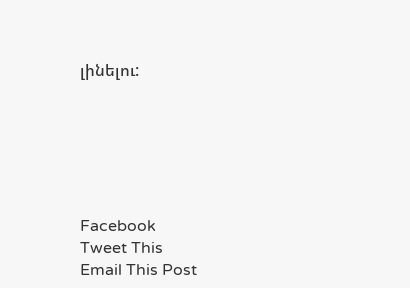լինելու:






Facebook
Tweet This
Email This Post